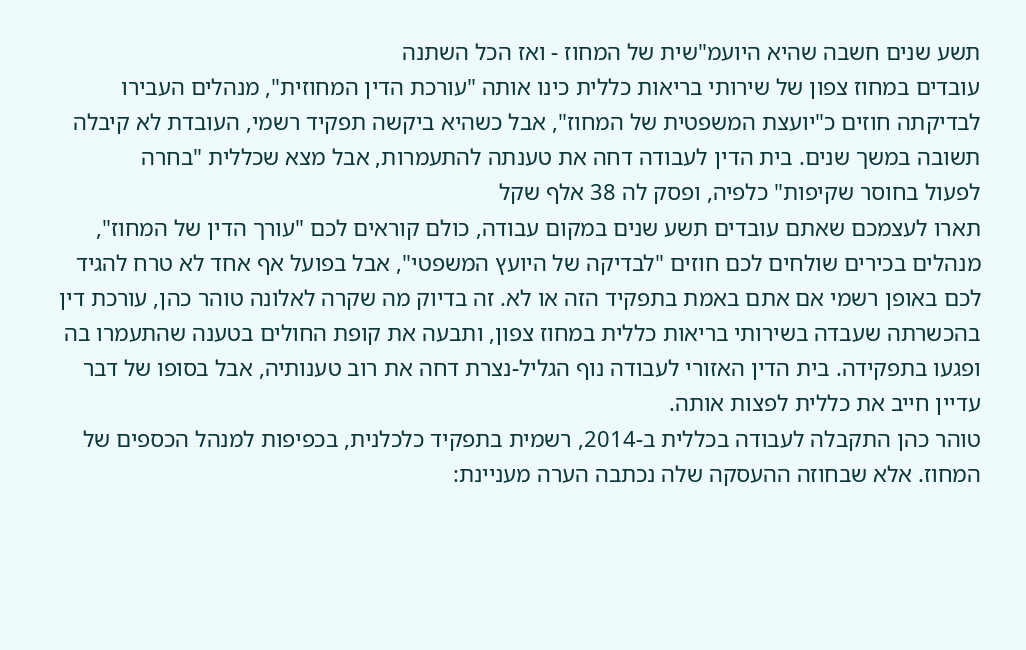תשע שנים חשבה שהיא היועמ"שית של המחוז - ואז הכל השתנה
עובדים במחוז צפון של שירותי בריאות כללית כינו אותה "עורכת הדין המחוזית", מנהלים העבירו לבדיקתה חוזים כ"יועצת המשפטית של המחוז", אבל כשהיא ביקשה תפקיד רשמי, העובדת לא קיבלה תשובה במשך שנים. בית הדין לעבודה דחה את טענתה להתעמרות, אבל מצא שכללית "בחרה
לפעול בחוסר שקיפות" כלפיה, ופסק לה 38 אלף שקל
תארו לעצמכם שאתם עובדים תשע שנים במקום עבודה, כולם קוראים לכם "עורך הדין של המחוז", מנהלים בכירים שולחים לכם חוזים "לבדיקה של היועץ המשפטי", אבל בפועל אף אחד לא טרח להגיד לכם באופן רשמי אם אתם באמת בתפקיד הזה או לא. זה בדיוק מה שקרה לאלונה טוהר כהן, עורכת דין בהכשרתה שעבדה בשירותי בריאות כללית במחוז צפון, ותבעה את קופת החולים בטענה שהתעמרו בה ופגעו בתפקידה. בית הדין האזורי לעבודה נוף הגליל-נצרת דחה את רוב טענותיה, אבל בסופו של דבר עדיין חייב את כללית לפצות אותה.
טוהר כהן התקבלה לעבודה בכללית ב-2014, רשמית בתפקיד כלכלנית, בכפיפות למנהל הכספים של המחוז. אלא שבחוזה ההעסקה שלה נכתבה הערה מעניינת: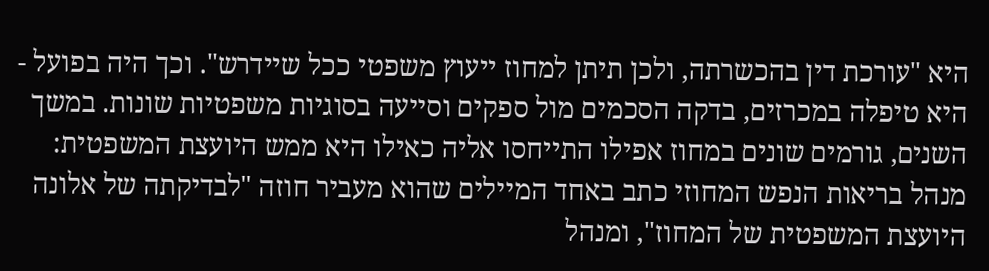היא "עורכת דין בהכשרתה, ולכן תיתן למחוז ייעוץ משפטי ככל שיידרש". וכך היה בפועל - היא טיפלה במכרזים, בדקה הסכמים מול ספקים וסייעה בסוגיות משפטיות שונות. במשך השנים, גורמים שונים במחוז אפילו התייחסו אליה כאילו היא ממש היועצת המשפטית: מנהל בריאות הנפש המחוזי כתב באחד המיילים שהוא מעביר חוזה "לבדיקתה של אלונה היועצת המשפטית של המחוז", ומנהל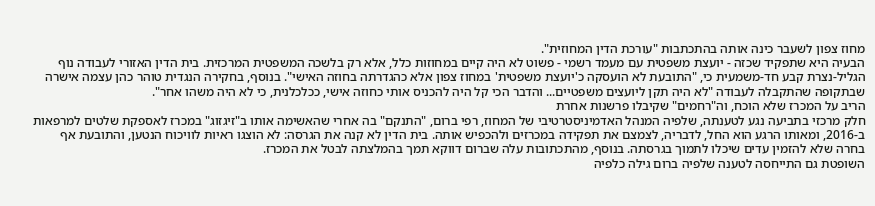מחוז צפון לשעבר כינה אותה בהתכתבות "עורכת הדין המחוזית".
הבעיה היא שתפקיד שכזה - יועצת משפטית עם מעמד רשמי - פשוט לא היה קיים במחוזות כלל, אלא רק בלשכה המשפטית המרכזית. בית הדין האזורי לעבודה נוף הגליל-נצרת קבע חד-משמעית כי, "התובעת לא הועסקה כ'יועצת משפטית' במחוז צפון אלא כהגדרתה בחוזה האישי". בנוסף, בחקירה הנגדית טוהר כהן עצמה אישרה שבתקופה שהתקבלה לעבודה "לא היה תקן ליועצים משפטיים... והדבר הכי קל היה להכניס אותי כחוזה אישי, ככלכלנית, כי לא היה משהו אחר".
הריב על המכרז שלא הוכח, וה"רחמים" שקיבלו פרשנות אחרת
חלק מרכזי בתביעה נגע לטענתה, שלפיה המנהל האדמיניסטרטיבי של המחוז, רפי ברום, "התנקם" בה אחרי שהאשימה אותו ב"זיגזוג" במכרז לאספקת שלטים למרפאות ב-2016, ומאותו הרגע הוא החל, לדבריה, לצמצם את תפקידה במכרזים ולהכפיש אותה. בית הדין לא קנה את הגרסה: לא הוצגו ראיות לוויכוח הנטען, והתובעת אף בחרה שלא להזמין עדים שיכלו לתמוך בגרסתה. בנוסף, מהתכתובות עלה שברום דווקא תמך בהמלצתה לבטל את המכרז.
השופטת גם התייחסה לטענה שלפיה ברום גילה כלפיה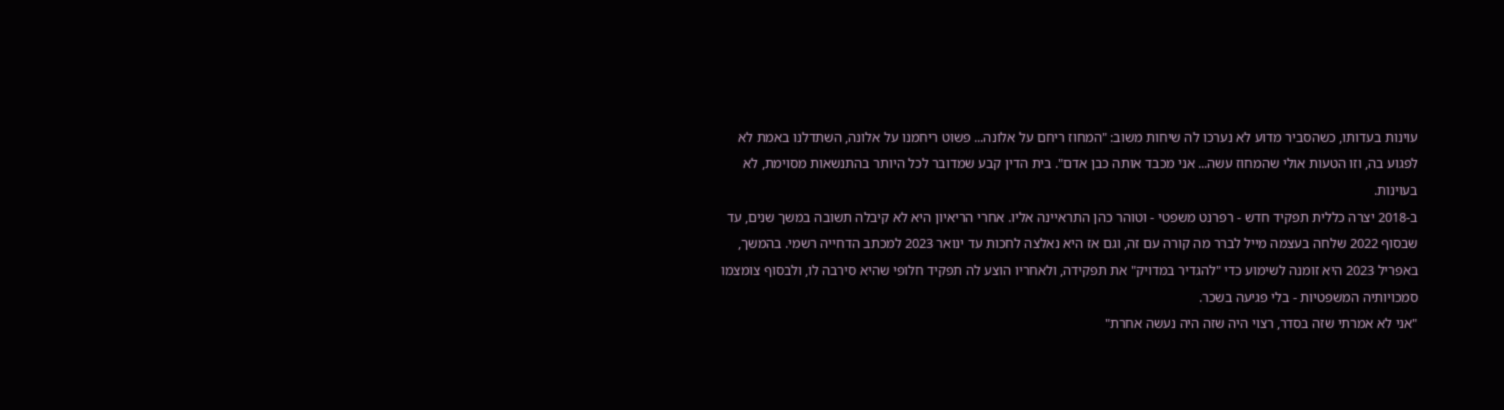עוינות בעדותו, כשהסביר מדוע לא נערכו לה שיחות משוב: "המחוז ריחם על אלונה... פשוט ריחמנו על אלונה, השתדלנו באמת לא לפגוע בה, וזו הטעות אולי שהמחוז עשה... אני מכבד אותה כבן אדם". בית הדין קבע שמדובר לכל היותר בהתנשאות מסוימת, לא בעוינות.
ב-2018 יצרה כללית תפקיד חדש - רפרנט משפטי - וטוהר כהן התראיינה אליו. אחרי הריאיון היא לא קיבלה תשובה במשך שנים, עד שבסוף 2022 שלחה בעצמה מייל לברר מה קורה עם זה, וגם אז היא נאלצה לחכות עד ינואר 2023 למכתב הדחייה רשמי. בהמשך, באפריל 2023 היא זומנה לשימוע כדי "להגדיר במדויק" את תפקידה, ולאחריו הוצע לה תפקיד חלופי שהיא סירבה לו, ולבסוף צומצמו סמכויותיה המשפטיות - בלי פגיעה בשכר.
"אני לא אמרתי שזה בסדר, רצוי היה שזה היה נעשה אחרת"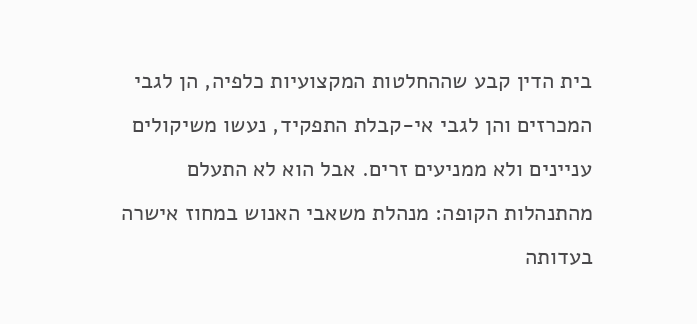בית הדין קבע שההחלטות המקצועיות כלפיה, הן לגבי המכרזים והן לגבי אי-קבלת התפקיד, נעשו משיקולים עניינים ולא ממניעים זרים. אבל הוא לא התעלם מהתנהלות הקופה: מנהלת משאבי האנוש במחוז אישרה בעדותה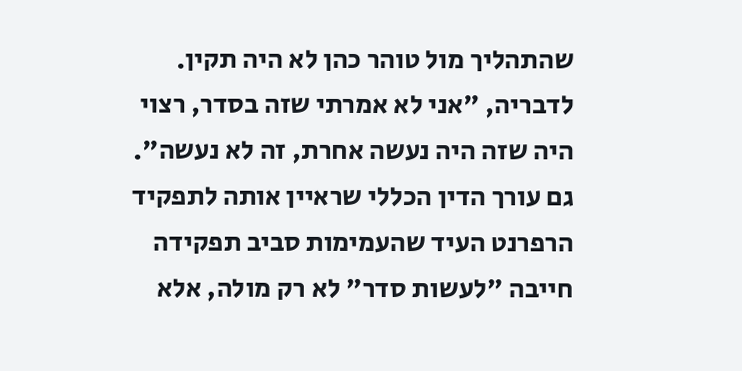שהתהליך מול טוהר כהן לא היה תקין. לדבריה, "אני לא אמרתי שזה בסדר, רצוי היה שזה היה נעשה אחרת, זה לא נעשה". גם עורך הדין הכללי שראיין אותה לתפקיד הרפרנט העיד שהעמימות סביב תפקידה חייבה "לעשות סדר" לא רק מולה, אלא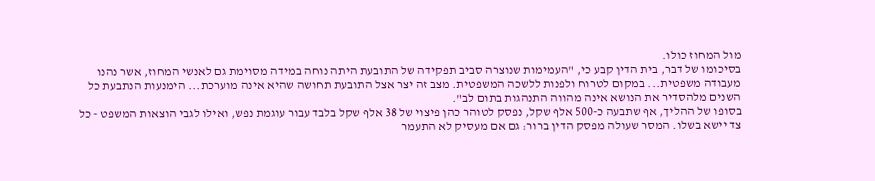מול המחוז כולו.
בסיכומו של דבר, בית הדין קבע כי, "העמימות שנוצרה סביב תפקידה של התובעת היתה נוחה במידה מסוימת גם לאנשי המחוז, אשר נהנו מעבודה משפטית... במקום לטרוח ולפנות ללשכה המשפטית. מצב זה יצר אצל התובעת תחושה שהיא אינה מוערכת... הימנעות הנתבעת כל השנים מלהסדיר את הנושא אינה מהווה התנהגות בתום לב".
בסופו של ההליך, אף שתבעה כ-500 אלף שקל, נפסק לטוהר כהן פיצוי של 38 אלף שקל בלבד עבור עוגמת נפש, ואילו לגבי הוצאות המשפט - כל צד יישא בשלו. המסר שעולה מפסק הדין ברור: גם אם מעסיק לא התעמר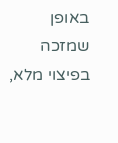באופן שמזכה בפיצוי מלא,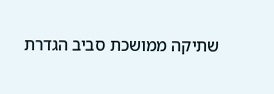שתיקה ממושכת סביב הגדרת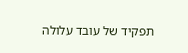תפקיד של עובד עלולה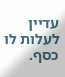עדיין לעלות לו כסף.